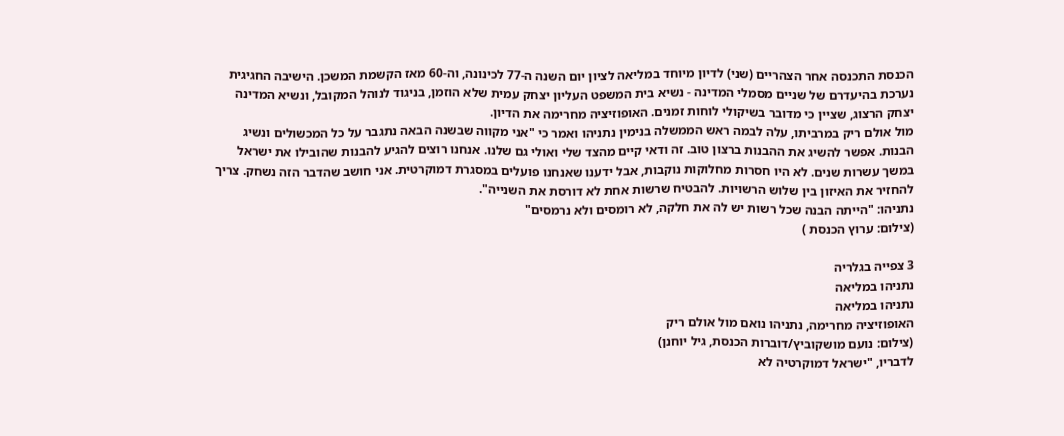הכנסת התכנסה אחר הצהריים (שני) לדיון מיוחד במליאה לציון יום השנה ה-77 לכינונה, וה-60 מאז הקשמת המשכן. הישיבה החגיגית נערכת בהיעדרם של שניים מסמלי המדינה - נשיא בית המשפט העליון יצחק עמית שלא הוזמן, בניגוד לנוהל המקובל, ונשיא המדינה יצחק הרצוג, שציין כי מדובר בשיקולי לוחות זמנים. האופוזיציה מחרימה את הדיון.
מול אולם ריק במרביתו, עלה לבמה ראש הממשלה בנימין נתניהו ואמר כי "אני מקווה שבשנה הבאה נתגבר על כל המכשולים ונשיג הבנות. אפשר להשיג את ההבנות ברצון טוב. זה ודאי קיים מהצד שלי ואולי גם שלנו. אנחנו רוצים להגיע להבנות שהובילו את ישראל במשך עשרות שנים. לא היו חסרות מחלוקות נוקבות, אבל ידענו שאנחנו פועלים במסגרת דמוקרטית. אני חושב שהדבר הזה נשחק. צריך להחזיר את האיזון בין שלוש הרשויות. להבטיח שרשות אחת לא דורסת את השנייה".
נתניהו: "הייתה הבנה שכל רשות יש לה את חלקה, לא רומסים ולא נרמסים"
(צילום: ערוץ הכנסת )

3 צפייה בגלריה
נתניהו במליאה
נתניהו במליאה
האופוזיציה מחרימה, נתניהו נואם מול אולם ריק
(צילום: נועם מושקוביץ/דוברות הכנסת, גיל יוחנן)
לדבריו, "ישראל דמוקרטיה לא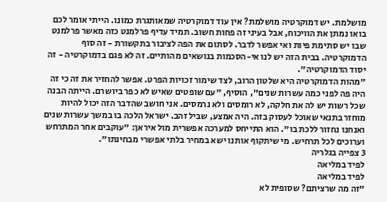מושלמת. יש דמוקרטיה מושלמת? אין עוד דמוקרטיה שמאותגרת כמונו. הייתי אומר לכם בואו נמתן את הוויכוח, אבל בעיני זה פחות חשוב. תמיד עדיף פרלמנט כזה מאשר פרלמנט שבו יש סתימת פיות ואי אפשר לדבר. לסתום את הפה לציבור בתקשורת - זה סוף הדמוקרטיה. בבית הזה יש לנו אי-הסכמות בנושאים מהותיים. זה לא פגם בדמוקרטיה - זה יסוד הדמוקרטיה".
"מהות הדמוקרטיה היא שלטון הרוב, לצד שימור זכויות הפרט. אפשר להחזיר את זה כי זה היה פה לפני כמה עשרות שנים", הוסיף, "עם שופטים שאיש לא כפר ביושרם. הייתה הבנה שכל רשות יש לה את חלקה, לא רומסים ולא נרמסים. אני חושב שהדבר הזה יכול להיות מוחזר בתנאי שאוכל לעסוק בזה. היה אמצע, שביל זהב. ישראל הלכה בו במשך עשרות שנים ואנחנו נחזור ללכת בו". הוא התייחס למערכה אפשרית מול איראן: "עוקבים אחר המתרחש וערוכים לכל תרחיש. מי שיתקוף אותנו ישא במחיר בלתי אפשרי מבחינתו".
3 צפייה בגלריה
לפיד במליאה
לפיד במליאה
"זה מה שרציתם? שסופית לא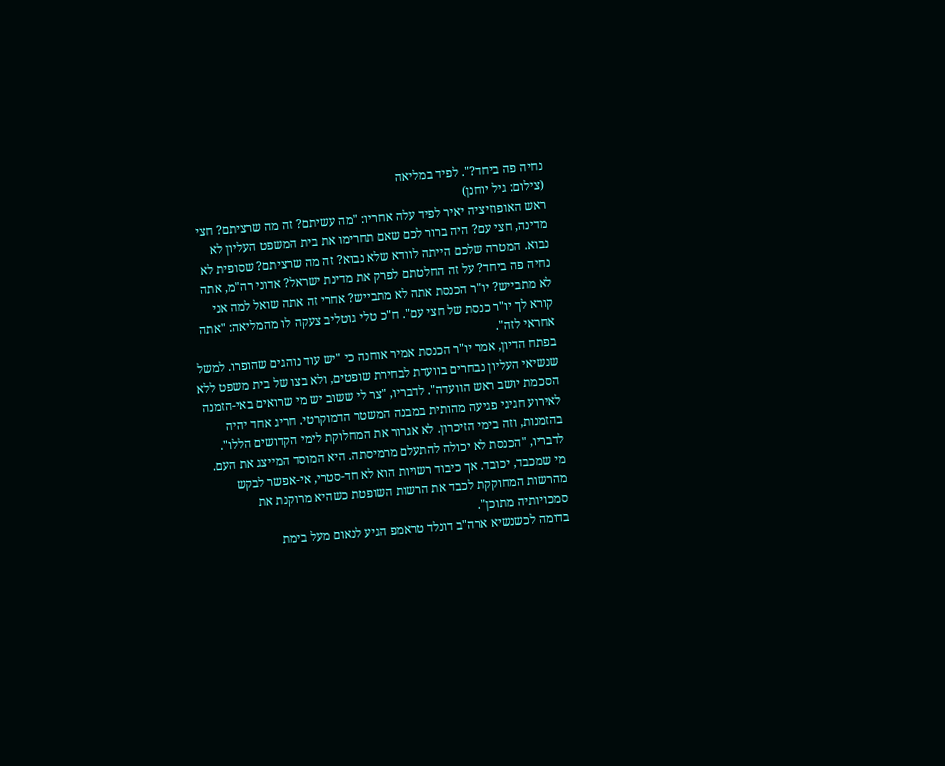נחיה פה ביחד?". לפיד במליאה
(צילום: גיל יוחנן)
ראש האופוזיציה יאיר לפיד עלה אחריו: "מה עשיתם? זה מה שרציתם? חצי מדינה, חצי עם? היה ברור לכם שאם תחרימו את בית המשפט העליון לא נבוא. המטרה שלכם הייתה לוודא שלא נבוא? זה מה שרציתם? שסופית לא נחיה פה ביחד? על זה החלטתם לפרק את מדינת ישראל? אדוני רה"מ, אתה לא מתבייש? יו"ר הכנסת אתה לא מתבייש? אחרי זה אתה שואל למה אני קורא לך יו"ר כנסת של חצי עם". ח"כ טלי גוטליב צעקה לו מהמליאה: "אתה אחראי לזה".
בפתח הדיון, אמר יו"ר הכנסת אמיר אוחנה כי "יש עוד נוהגים שהופרו. למשל שנשיאי העליון נבחרים בוועדת לבחירת שופטים, ולא בצו של בית משפט ללא הסכמת יושב ראש הוועדה". לדבריו, "צר לי ששוב יש מי שרואים באי-הזמנה לאירוע חגיגי פגיעה מהותית במבנה המשטר הדמוקרטי. חריג אחד יהיה בהזמנות, וזה בימי הזיכרון. לא אגרור את המחלוקת לימי הקדושים הללו".
לדבריו, "הכנסת לא יכולה להתעלם מרמיסתה. היא המוסד המייצג את העם. מי שמכבד, יכובד. אך כיבוד רשויות הוא לא חד-סטרי, אי-אפשר לבקש מהרשות המחוקקת לכבד את הרשות השופטת כשהיא מרוקנת את סמכויותיה מתוכן".
בדומה לכשנשיא ארה"ב דונלד טראמפ הגיע לנאום מעל בימת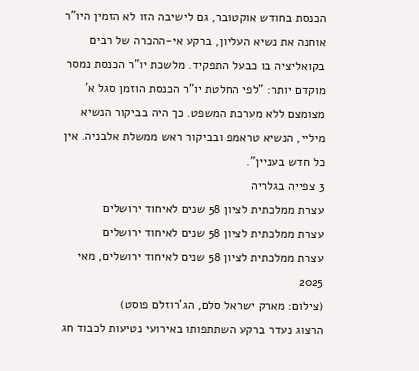הכנסת בחודש אוקטובר, גם לישיבה הזו לא הזמין היו"ר אוחנה את נשיא העליון, ברקע אי-ההכרה של רבים בקואליציה בו כבעל התפקיד. מלשכת יו"ר הכנסת נמסר מוקדם יותר: "לפי החלטת יו"ר הכנסת הוזמן סגל א' מצומצם ללא מערכת המשפט. כך היה בביקור הנשיא מיליי, הנשיא טראמפ ובביקור ראש ממשלת אלבניה. אין כל חדש בעניין".
3 צפייה בגלריה
עצרת ממלכתית לציון 58 שנים לאיחוד ירושלים
עצרת ממלכתית לציון 58 שנים לאיחוד ירושלים
עצרת ממלכתית לציון 58 שנים לאיחוד ירושלים, מאי 2025
(צילום: מארק ישראל סלם, הג'רוזלם פוסט)
הרצוג נעדר ברקע השתתפותו באירועי נטיעות לכבוד חג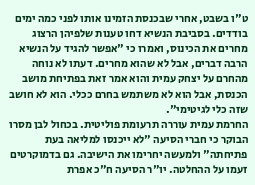ט"ו בשבט, אחרי שבכנסת הזמינו אותו לפני כמה ימים בודדים. בסביבת הנשיא דחו טענות שלפיהן הרצוג מחרים את הכינוס, ואמרו כי "אפשר להגיד על הנשיא הרבה דברים, אבל לא שהוא מחרים. דעתו לא נוחה מהחרם על יצחק עמית והוא אמר זאת בפתיחת מושב הכנסת, אבל הוא לא משתמש בחרם ככלי. הוא לא חושב שזה כלי לגיטימי".
החרמת עמית עוררה תרעומת פוליטית. בכחול לבן מסרו הבוקר כי חברי הסיעה "לא ייכנסו למליאה בעת פתיחתה" ולמעשה יחרימו את הישיבה. גם בדמוקרטים זעמו על ההחלטה. יו"ר הסיעה ח"כ אפרת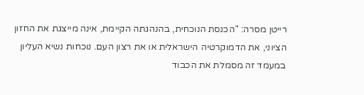רייטן מסרה: "הכנסת הנוכחית, בהנהגתה הקיימת, אינה מייצגת את החזון הציוני, את הדמוקרטיה הישראלית או את רצון העם. נוכחות נשיא העליון במעמד זה מסמלת את הכבוד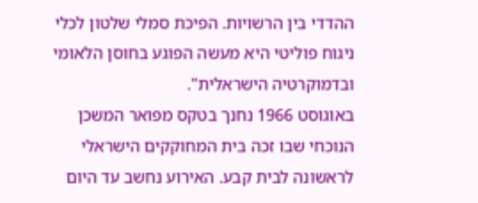ההדדי בין הרשויות. הפיכת סמלי שלטון לכלי ניגוח פוליטי היא מעשה הפוגע בחוסן הלאומי ובדמוקרטיה הישראלית".
באוגוסט 1966 נחנך בטקס מפואר המשכן הנוכחי שבו זכה בית המחוקקים הישראלי לראשונה לבית קבע. האירוע נחשב עד היום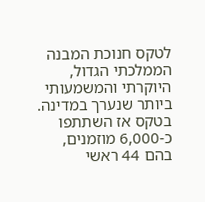לטקס חנוכת המבנה הממלכתי הגדול, היוקרתי והמשמעותי ביותר שנערך במדינה. בטקס אז השתתפו כ-6,000 מוזמנים, בהם 44 ראשי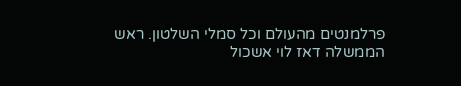פרלמנטים מהעולם וכל סמלי השלטון. ראש הממשלה דאז לוי אשכול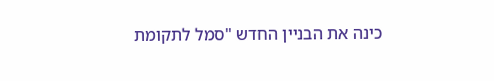כינה את הבניין החדש "סמל לתקומת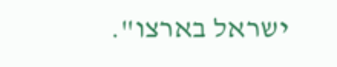ישראל בארצו".